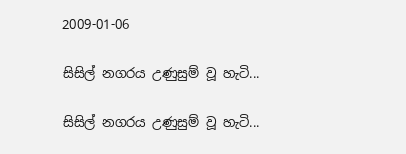2009-01-06

සිසිල් නගරය උණුසුම් වූ හැටි...

සිසිල් නගරය උණුසුම් වූ හැටි...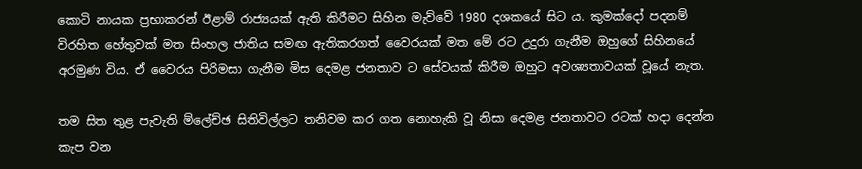කොටි නායක ප්‍රභාකරන් ඊළාම් රාජ්‍යයක් ඇති කිරීමට සිහින මැව්වේ 1980 දශකයේ සිට ය. කුමක්දෝ පදනම් විරහිත හේතුවක් මත සිංහල ජාතිය සමඟ ඇතිකරගත් වෛරයක් මත මේ රට උදුරා ගැනීම ඔහුගේ සිහිනයේ අරමුණ විය. ඒ වෛරය පිරිමසා ගැනීම මිස දෙමළ ජනතාව ට සේවයක් කිරීම ඔහුට අවශ්‍යතාවයක් වූයේ නැත.

තම සිත තුළ පැවැති ම්ලේච්ඡ සිතිවිල්ලට තනිවම කර ගත නොහැකි වූ නිසා දෙමළ ජනතාවට රටක් හදා දෙන්න කැප වන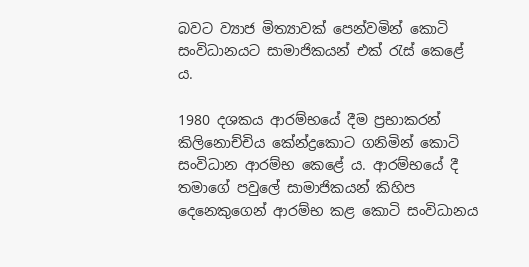බවට ව්‍යාජ මිත්‍යාවක් පෙන්වමින් කොටි සංවිධානයට සාමාජිකයන් එක් රැස් කෙළේ ය.

1980 දශකය ආරම්භයේ දීම ප්‍රභාකරන් කිලිනොච්චිය කේන්ද්‍රකොට ගනිමින් කොටි සංවිධාන ආරම්භ කෙළේ ය. ආරම්භයේ දී තමාගේ පවුලේ සාමාජිකයන් කිහිප දෙනෙකුගෙන් ආරම්භ කළ කොටි සංවිධානය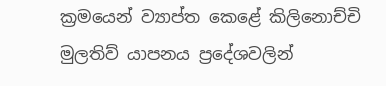ක්‍රමයෙන් ව්‍යාප්ත කෙළේ කිලිනොච්චි මුලතිව් යාපනය ප්‍රදේශවලින්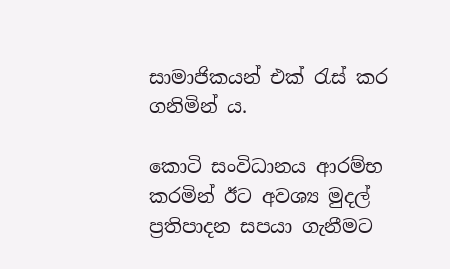සාමාජිකයන් එක් රැස් කර ගනිමින් ය.

කොටි සංවිධානය ආරම්භ කරමින් ඊට අවශ්‍ය මුදල් ප්‍රතිපාදන සපයා ගැනීමට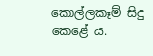කොල්ලකෑම් සිදු කෙළේ ය.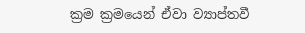ක්‍රම ක්‍රමයෙන් ඒවා ව්‍යාප්තවී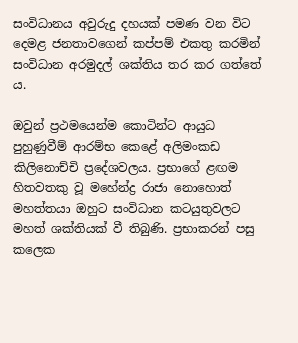සංවිධානය අවුරුදු දහයක් පමණ වන විට දෙමළ ජනතාවගෙන් කප්පම් එකතු කරමින් සංවිධාන අරමුදල් ශක්තිය තර කර ගත්තේ ය.

ඔවුන් ප්‍රථමයෙන්ම කොටින්ට ආයුධ පුහුණුවීම් ආරම්භ කෙළේ අලිමංකඩ කිලිනොච්චි ප්‍රදේශවලය. ප්‍රභාගේ ළඟම හිතවතකු වූ මහේන්ද්‍ර රාජා නොහොත් මහත්තයා ඔහුට සංවිධාන කටයුතුවලට මහත් ශක්තියක් වී තිබුණි. ප්‍රභාකරන් පසු කලෙක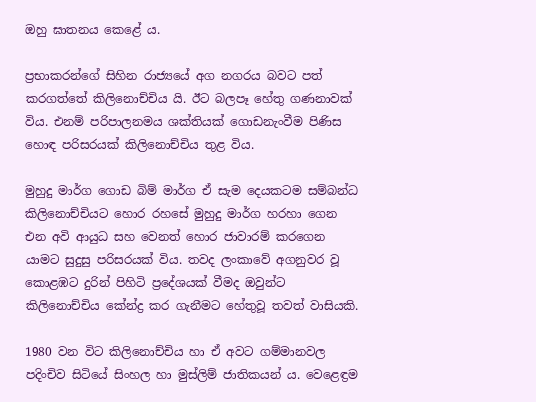ඔහු ඝාතනය කෙළේ ය.

ප්‍රභාකරන්ගේ සිහින රාජ්‍යයේ අග නගරය බවට පත් කරගත්තේ කිලිනොච්චිය යි. ඊට බලපෑ හේතු ගණනාවක් විය. එනම් පරිපාලනමය ශක්තියක් ගොඩනැංවීම පිණිස හොඳ පරිසරයක් කිලිනොච්චිය තුළ විය.

මුහුදු මාර්ග ගොඩ බිම් මාර්ග ඒ සැම දෙයකටම සම්බන්ධ කිලිනොච්චියට හොර රහසේ මුහුදු මාර්ග හරහා ගෙන එන අවි ආයුධ සහ වෙනත් හොර ජාවාරම් කරගෙන යාමට සුදුසු පරිසරයක් විය. තවද ලංකාවේ අගනුවර වූ කොළඹට දුරින් පිහිටි ප්‍රදේශයක් වීමද ඔවුන්ට කිලිනොච්චිය කේන්ද්‍ර කර ගැනීමට හේතුවූ තවත් වාසියකි.

1980 වන විට කිලිනොච්චිය හා ඒ අවට ගම්මානවල පදිංචිව සිටියේ සිංහල හා මුස්ලිම් ජාතිකයන් ය. වෙළෙඳ්‍රම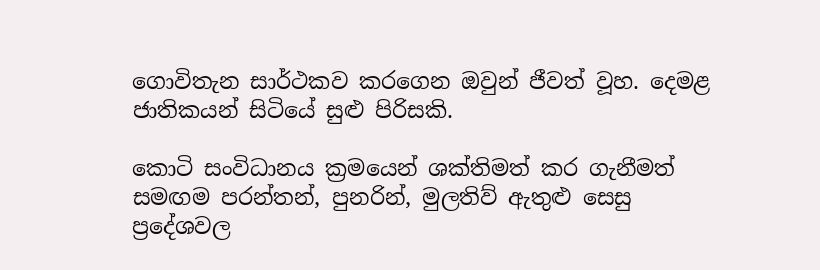ගොවිතැන සාර්ථකව කරගෙන ඔවුන් ජීවත් වූහ. දෙමළ ජාතිකයන් සිටියේ සුළු පිරිසකි.

කොටි සංවිධානය ක්‍රමයෙන් ශක්තිමත් කර ගැනීමත් සමඟම පරන්තන්, පුනරින්, මුලතිව් ඇතුළු සෙසු ප්‍රදේශවල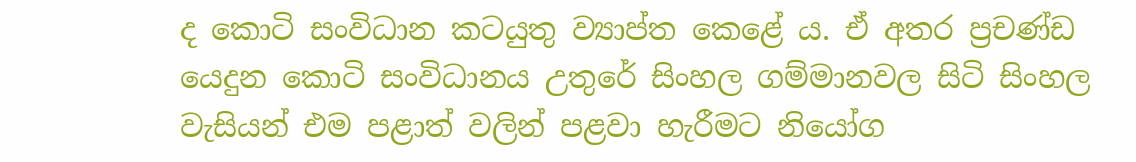ද කොටි සංවිධාන කටයුතු ව්‍යාප්ත කෙළේ ය. ඒ අතර ප්‍රචණ්ඩ යෙදුන කොටි සංවිධානය උතුරේ සිංහල ගම්මානවල සිටි සිංහල වැසියන් එම පළාත් වලින් පළවා හැරීමට නියෝග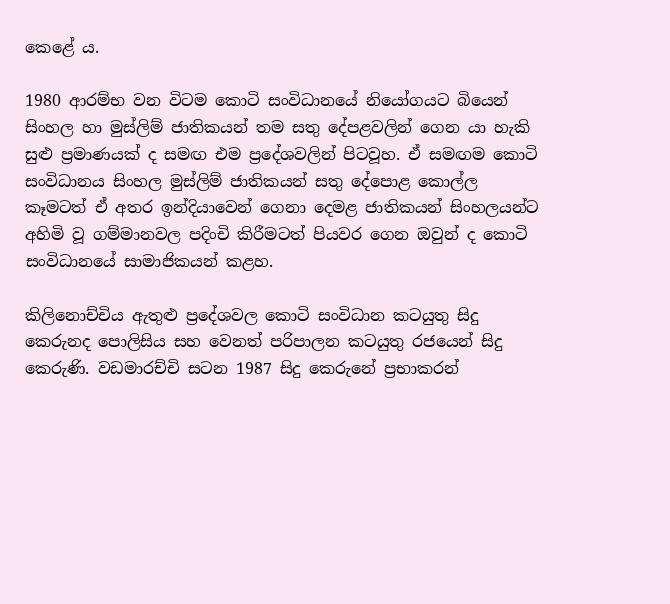කෙළේ ය.

1980 ආරම්භ වන විටම කොටි සංවිධානයේ නියෝගයට බියෙන් සිංහල හා මුස්ලිම් ජාතිකයන් තම සතු දේපළවලින් ගෙන යා හැකි සුළු ප්‍රමාණයක් ද සමඟ එම ප්‍රදේශවලින් පිටවූහ. ඒ සමඟම කොටි සංවිධානය සිංහල මුස්ලිම් ජාතිකයන් සතු දේපොළ කොල්ල කෑමටත් ඒ අතර ඉන්දියාවෙන් ගෙනා දෙමළ ජාතිකයන් සිංහලයන්ට අහිමි වූ ගම්මානවල පදිංචි කිරීමටත් පියවර ගෙන ඔවුන් ද කොටි සංවිධානයේ සාමාජිකයන් කළහ.

කිලිනොච්චිය ඇතුළු ප්‍රදේශවල කොටි සංවිධාන කටයුතු සිදු කෙරුනද පොලිසිය සහ වෙනත් පරිපාලන කටයුතු රජයෙන් සිදු කෙරුණි. වඩමාරච්චි සටන 1987 සිදු කෙරුනේ ප්‍රභාකරන්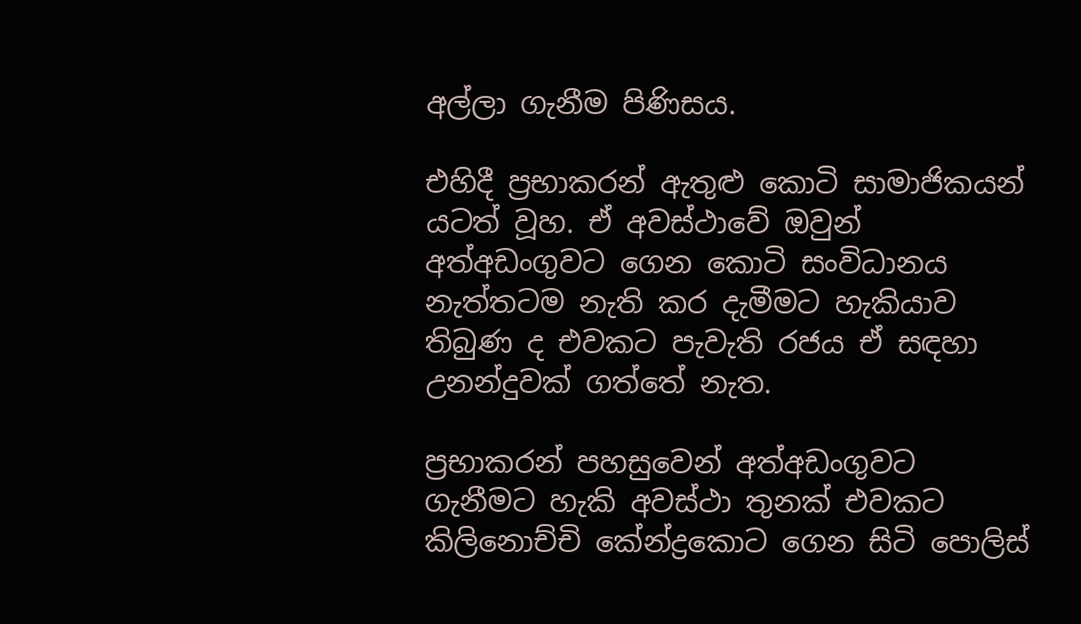අල්ලා ගැනීම පිණිසය.

එහිදී ප්‍රභාකරන් ඇතුළු කොටි සාමාජිකයන් යටත් වූහ. ඒ අවස්ථාවේ ඔවුන් අත්අඩංගුවට ගෙන කොටි සංවිධානය නැත්තටම නැති කර දැමීමට හැකියාව තිබුණ ද එවකට පැවැති රජය ඒ සඳහා උනන්දුවක් ගත්තේ නැත.

ප්‍රභාකරන් පහසුවෙන් අත්අඩංගුවට ගැනීමට හැකි අවස්ථා තුනක් එවකට කිලිනොච්චි කේන්ද්‍රකොට ගෙන සිටි පොලිස්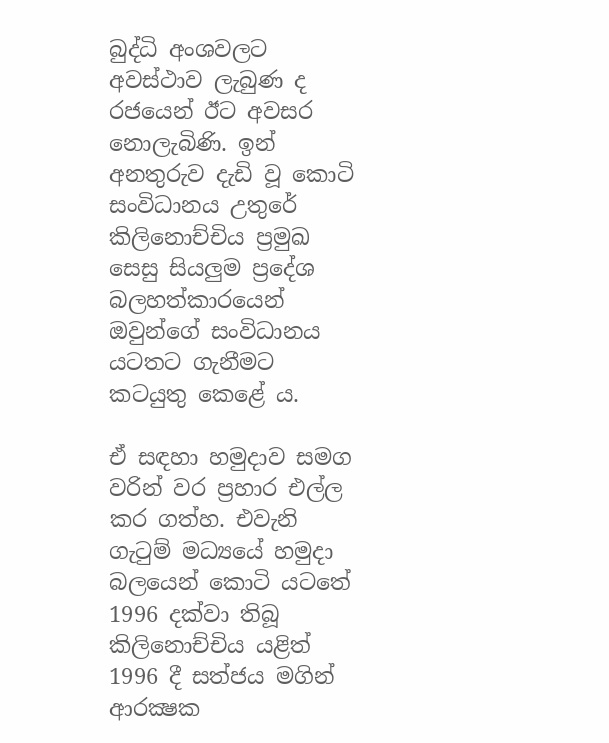බුද්ධි අංශවලට අවස්ථාව ලැබුණ ද රජයෙන් ඊට අවසර නොලැබිණි. ඉන් අනතුරුව දැඩි වූ කොටි සංවිධානය උතුරේ කිලිනොච්චිය ප්‍රමුඛ සෙසු සියලුම ප්‍රදේශ බලහත්කාරයෙන් ඔවුන්ගේ සංවිධානය යටතට ගැනීමට කටයුතු කෙළේ ය.

ඒ සඳහා හමුදාව සමග වරින් වර ප්‍රහාර එල්ල කර ගත්හ. එවැනි ගැටුම් මධ්‍යයේ හමුදා බලයෙන් කොටි යටතේ 1996 දක්වා තිබූ කිලිනොච්චිය යළිත් 1996 දී සත්ජය මගින් ආරක්‍ෂක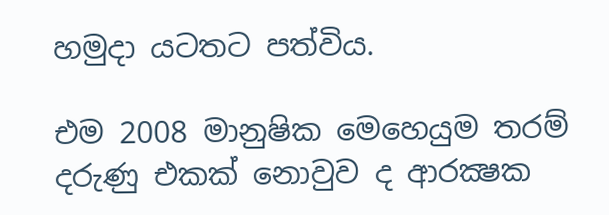හමුදා යටතට පත්විය.

එම 2008 මානුෂික මෙහෙයුම තරම් දරුණු එකක් නොවුව ද ආරක්‍ෂක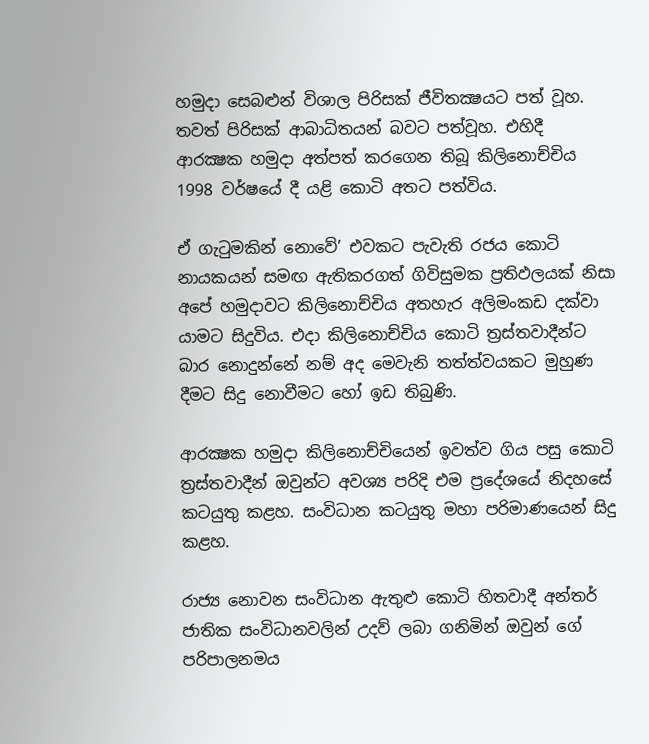හමුදා සෙබළුන් විශාල පිරිසක් ජීවිතක්‍ෂයට පත් වූහ. තවත් පිරිසක් ආබාධිතයන් බවට පත්වූහ. එහිදී ආරක්‍ෂක හමුදා අත්පත් කරගෙන තිබූ කිලිනොච්චිය 1998 වර්ෂයේ දී යළි කොටි අතට පත්විය.

ඒ ගැටුමකින් නොවේ’ එවකට පැවැති රජය කොටි නායකයන් සමඟ ඇතිකරගත් ගිවිසුමක ප්‍රතිඵලයක් නිසා අපේ හමුදාවට කිලිනොච්චිය අතහැර අලිමංකඩ දක්වා යාමට සිදුවිය. එදා කිලිනොච්චිය කොටි ත්‍රස්තවාදීන්ට බාර නොදුන්නේ නම් අද මෙවැනි තත්ත්වයකට මුහුණ දීමට සිදු නොවීමට හෝ ඉඩ තිබුණි.

ආරක්‍ෂක හමුදා කිලිනොච්චියෙන් ඉවත්ව ගිය පසු කොටි ත්‍රස්තවාදීන් ඔවුන්ට අවශ්‍ය පරිදි එම ප්‍රදේශයේ නිදහසේ කටයුතු කළහ. සංවිධාන කටයුතු මහා පරිමාණයෙන් සිදු කළහ.

රාජ්‍ය නොවන සංවිධාන ඇතුළු කොටි හිතවාදී අන්තර් ජාතික සංවිධානවලින් උදව් ලබා ගනිමින් ඔවුන් ගේ පරිපාලනමය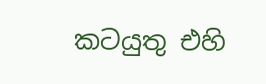කටයුතු එහි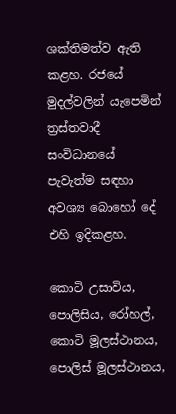ශක්තිමත්ව ඇති කළහ. රජයේ මුදල්වලින් යැපෙමින් ත්‍රස්තවාදී සංවිධානයේ පැවැත්ම සඳහා අවශ්‍ය බොහෝ දේ එහි ඉදිකළහ.

කොටි උසාවිය, පොලිසිය, රෝහල්, කොටි මූලස්ථානය, පොලිස් මූලස්ථානය,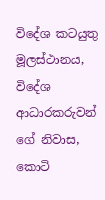විදේශ කටයුතු මූලස්ථානය, විදේශ ආධාරකරුවන් ගේ නිවාස, කොටි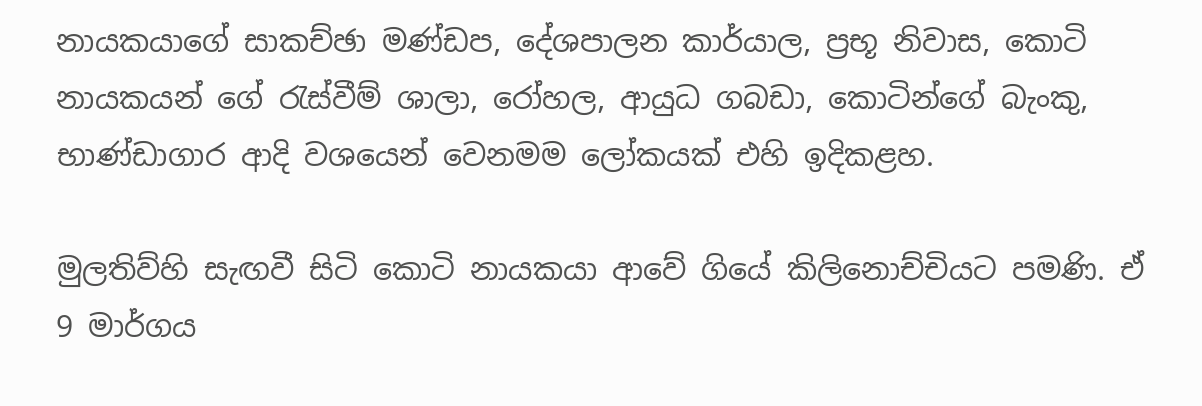නායකයාගේ සාකච්ඡා මණ්ඩප, දේශපාලන කාර්යාල, ප්‍රභූ නිවාස, කොටි නායකයන් ගේ රැස්වීම් ශාලා, රෝහල, ආයුධ ගබඩා, කොටින්ගේ බැංකු, භාණ්ඩාගාර ආදි වශයෙන් වෙනමම ලෝකයක් එහි ඉදිකළහ.

මුලතිව්හි සැඟවී සිටි කොටි නායකයා ආවේ ගියේ කිලිනොච්චියට පමණි. ඒ 9 මාර්ගය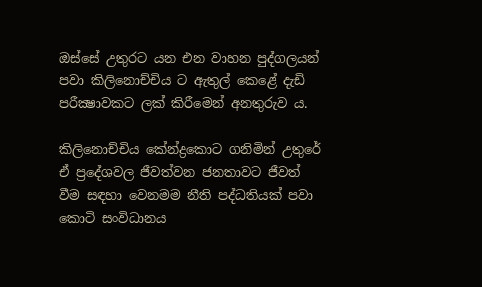ඔස්සේ උතුරට යන එන වාහන පුද්ගලයන් පවා කිලිනොච්චිය ට ඇතුල් කෙළේ දැඩි පරීක්‍ෂාවකට ලක් කිරීමෙන් අනතුරුව ය.

කිලිනොච්චිය කේන්ද්‍රකොට ගනිමින් උතුරේ ඒ ප්‍රදේශවල ජීවත්වන ජනතාවට ජීවත් වීම සඳහා වෙනමම නීති පද්ධතියක් පවා කොටි සංවිධානය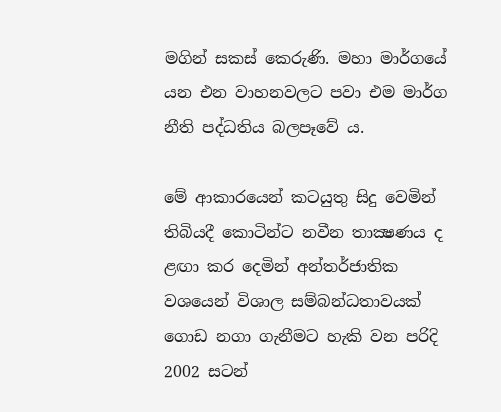මගින් සකස් කෙරුණි. මහා මාර්ගයේ යන එන වාහනවලට පවා එම මාර්ග නීති පද්ධතිය බලපෑවේ ය.

මේ ආකාරයෙන් කටයුතු සිදු වෙමින් තිබියදී කොටින්ට නවීන තාක්‍ෂණය ද ළඟා කර දෙමින් අන්තර්ජාතික වශයෙන් විශාල සම්බන්ධතාවයක් ගොඩ නගා ගැනීමට හැකි වන පරිදි 2002 සටන්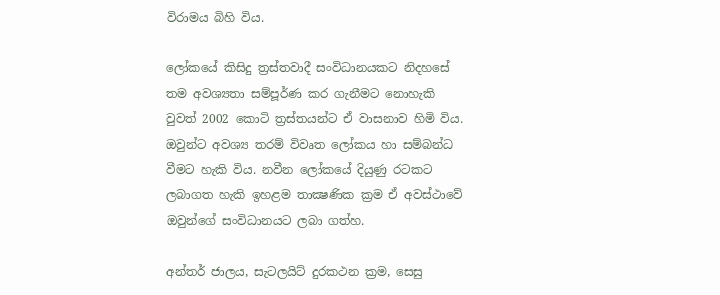විරාමය බිහි විය.

ලෝකයේ කිසිදු ත්‍රස්තවාදී සංවිධානයකට නිදහසේ තම අවශ්‍යතා සම්පූර්ණ කර ගැනීමට නොහැකි වුවත් 2002 කොටි ත්‍රස්තයන්ට ඒ වාසනාව හිමි විය. ඔවුන්ට අවශ්‍ය තරම් විවෘත ලෝකය හා සම්බන්ධ වීමට හැකි විය. නවීන ලෝකයේ දියුණු රටකට ලබාගත හැකි ඉහළම තාක්‍ෂණික ක්‍රම ඒ අවස්ථාවේ ඔවුන්ගේ සංවිධානයට ලබා ගත්හ.

අන්තර් ජාලය, සැටලයිට් දුරකථන ක්‍රම, සෙසු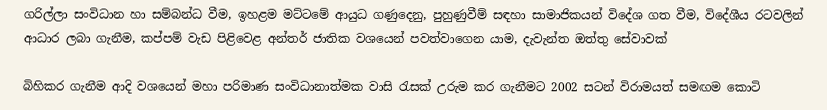ගරිල්ලා සංවිධාන හා සම්බන්ධ වීම, ඉහළම මට්ටමේ ආයුධ ගණුදෙනු, පුහුණුවීම් සඳහා සාමාජිකයන් විදේශ ගත වීම, විදේශීය රටවලින් ආධාර ලබා ගැනීම, කප්පම් වැඩ පිළිවෙළ අන්තර් ජාතික වශයෙන් පවත්වාගෙන යාම, දැවැන්ත ඔත්තු සේවාවක්

බිහිකර ගැනීම ආදි වශයෙන් මහා පරිමාණ සංවිධානාත්මක වාසි රැසක් උරුම කර ගැනීමට 2002 සටන් විරාමයත් සමඟම කොටි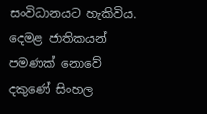සංවිධානයට හැකිවිය. දෙමළ ජාතිකයන් පමණක් නොවේ දකුණේ සිංහල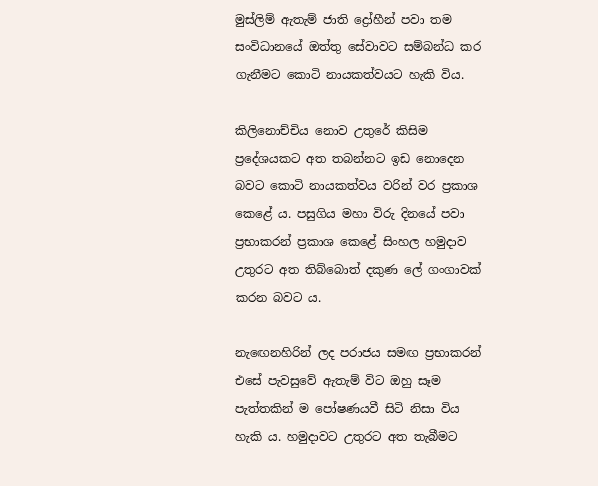මුස්ලිම් ඇතැම් ජාති ද්‍රෝහීන් පවා තම සංවිධානයේ ඔත්තු සේවාවට සම්බන්ධ කර ගැනීමට කොටි නායකත්වයට හැකි විය.

කිලිනොච්චිය නොව උතුරේ කිසිම ප්‍රදේශයකට අත තබන්නට ඉඩ නොදෙන බවට කොටි නායකත්වය වරින් වර ප්‍රකාශ කෙළේ ය. පසුගිය මහා විරු දිනයේ පවා ප්‍රභාකරන් ප්‍රකාශ කෙළේ සිංහල හමුදාව උතුරට අත තිබ්බොත් දකුණ ලේ ගංගාවක් කරන බවට ය.

නැඟෙනහිරින් ලද පරාජය සමඟ ප්‍රභාකරන් එසේ පැවසුවේ ඇතැම් විට ඔහු සෑම පැත්තකින් ම පෝෂණයවී සිටි නිසා විය හැකි ය. හමුදාවට උතුරට අත තැබීමට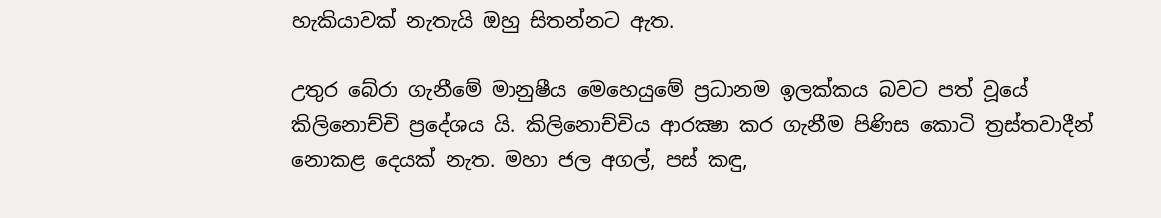හැකියාවක් නැතැයි ඔහු සිතන්නට ඇත.

උතුර බේරා ගැනීමේ මානුෂීය මෙහෙයුමේ ප්‍රධානම ඉලක්කය බවට පත් වූයේ කිලිනොච්චි ප්‍රදේශය යි. කිලිනොච්චිය ආරක්‍ෂා කර ගැනීම පිණිස කොටි ත්‍රස්තවාදීන් නොකළ දෙයක් නැත. මහා ජල අගල්, පස් කඳු,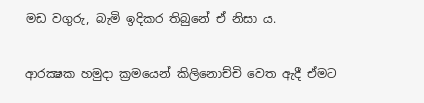මඩ වගුරු, බැමි ඉදිකර තිබුනේ ඒ නිසා ය.

ආරක්‍ෂක හමුදා ක්‍රමයෙන් කිලිනොච්චි වෙත ඇදී ඒමට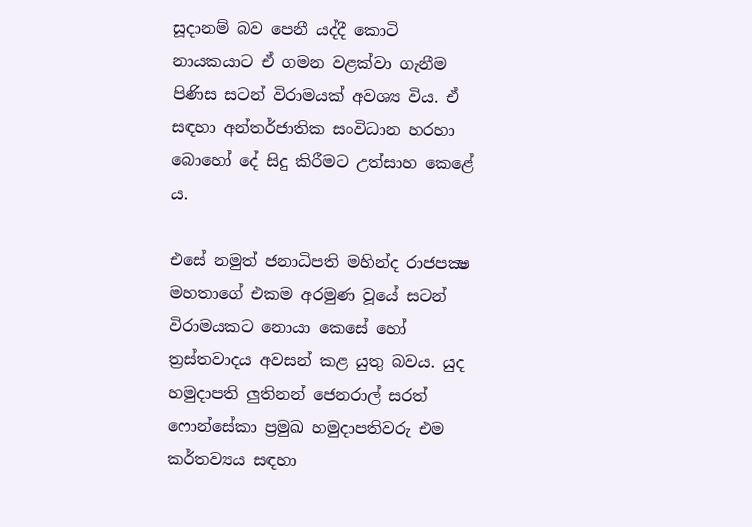සූදානම් බව පෙනී යද්දී කොටි නායකයාට ඒ ගමන වළක්වා ගැනීම පිණිස සටන් විරාමයක් අවශ්‍ය විය. ඒ සඳහා අන්තර්ජාතික සංවිධාන හරහා බොහෝ දේ සිදු කිරීමට උත්සාහ කෙළේ ය.

එසේ නමුත් ජනාධිපති මහින්ද රාජපක්‍ෂ මහතාගේ එකම අරමුණ වූයේ සටන් විරාමයකට නොයා කෙසේ හෝ ත්‍රස්තවාදය අවසන් කළ යුතු බවය. යුද හමුදාපති ලුතිනන් ජෙනරාල් සරත් ෆොන්සේකා ප්‍රමුඛ හමුදාපතිවරු එම කර්තව්‍යය සඳහා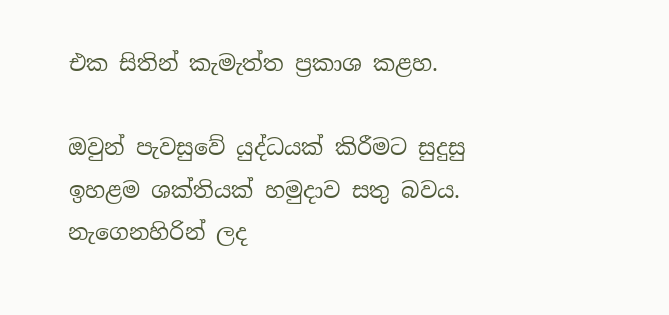එක සිතින් කැමැත්ත ප්‍රකාශ කළහ.

ඔවුන් පැවසුවේ යුද්ධයක් කිරීමට සුදුසු ඉහළම ශක්තියක් හමුදාව සතු බවය. නැගෙනහිරින් ලද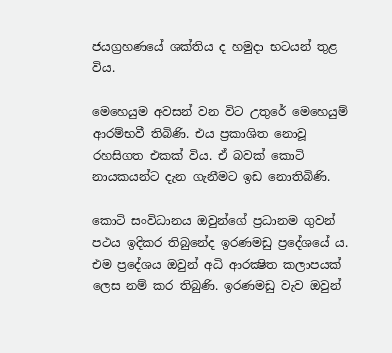ජයග්‍රහණයේ ශක්තිය ද හමුදා භටයන් තුළ විය.

මෙහෙයුම අවසන් වන විට උතුරේ මෙහෙයුම් ආරම්භවී තිබිණි. එය ප්‍රකාශිත නොවූ රහසිගත එකක් විය. ඒ බවක් කොටි නායකයන්ට දැන ගැනීමට ඉඩ නොතිබිණි.

කොටි සංවිධානය ඔවුන්ගේ ප්‍රධානම ගුවන් පථය ඉදිකර තිබුනේද ඉරණමඩු ප්‍රදේශයේ ය. එම ප්‍රදේශය ඔවුන් අධි ආරක්‍ෂිත කලාපයක් ලෙස නම් කර තිබුණි. ඉරණමඩු වැව ඔවුන්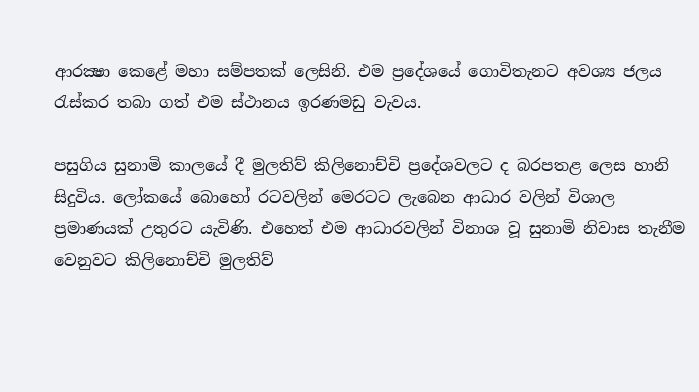ආරක්‍ෂා කෙළේ මහා සම්පතක් ලෙසිනි. එම ප්‍රදේශයේ ගොවිතැනට අවශ්‍ය ජලය රැස්කර තබා ගත් එම ස්ථානය ඉරණමඩු වැවය.

පසුගිය සුනාමි කාලයේ දී මුලතිව් කිලිනොච්චි ප්‍රදේශවලට ද බරපතළ ලෙස හානි සිදුවිය. ලෝකයේ බොහෝ රටවලින් මෙරටට ලැබෙන ආධාර වලින් විශාල ප්‍රමාණයක් උතුරට යැවිණි. එහෙත් එම ආධාරවලින් විනාශ වූ සුනාමි නිවාස තැනීම වෙනුවට කිලිනොච්චි මුලතිව්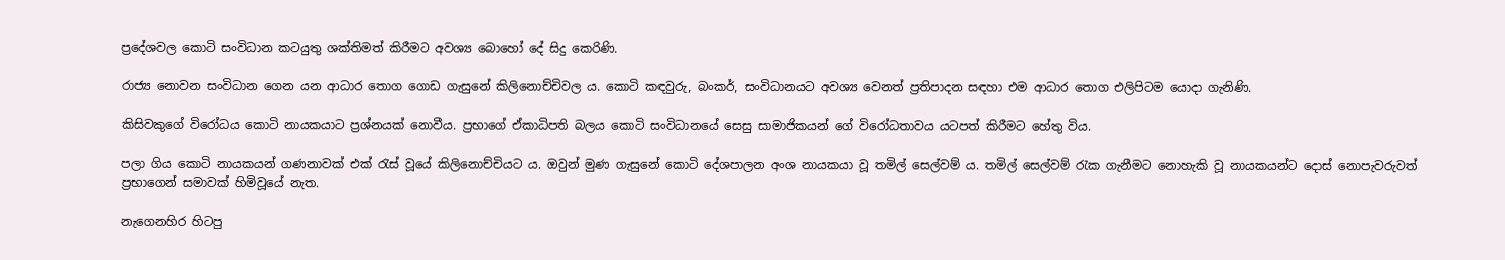ප්‍රදේශවල කොටි සංවිධාන කටයුතු ශක්තිමත් කිරීමට අවශ්‍ය බොහෝ දේ සිදු කෙරිණි.

රාජ්‍ය නොවන සංවිධාන ගෙන යන ආධාර තොග ගොඩ ගැසුනේ කිලිනොච්චිවල ය. කොටි කඳවුරු, බංකර්, සංවිධානයට අවශ්‍ය වෙනත් ප්‍රතිපාදන සඳහා එම ආධාර තොග එලිපිටම යොදා ගැනිණි.

කිසිවකුගේ විරෝධය කොටි නායකයාට ප්‍රශ්නයක් නොවීය. ප්‍රභාගේ ඒකාධිපති බලය කොටි සංවිධානයේ සෙසු සාමාජිකයන් ගේ විරෝධතාවය යටපත් කිරීමට හේතු විය.

පලා ගිය කොටි නායකයන් ගණනාවක් එක් රැස් වූයේ කිලිනොච්චියට ය. ඔවුන් මුණ ගැසුනේ කොටි දේශපාලන අංශ නායකයා වූ තමිල් සෙල්වම් ය. තමිල් සෙල්වම් රැක ගැනීමට නොහැකි වූ නායකයන්ට දොස් නොපැවරුවත් ප්‍රභාගෙන් සමාවක් හිමිවූයේ නැත.

නැගෙනහිර හිටපු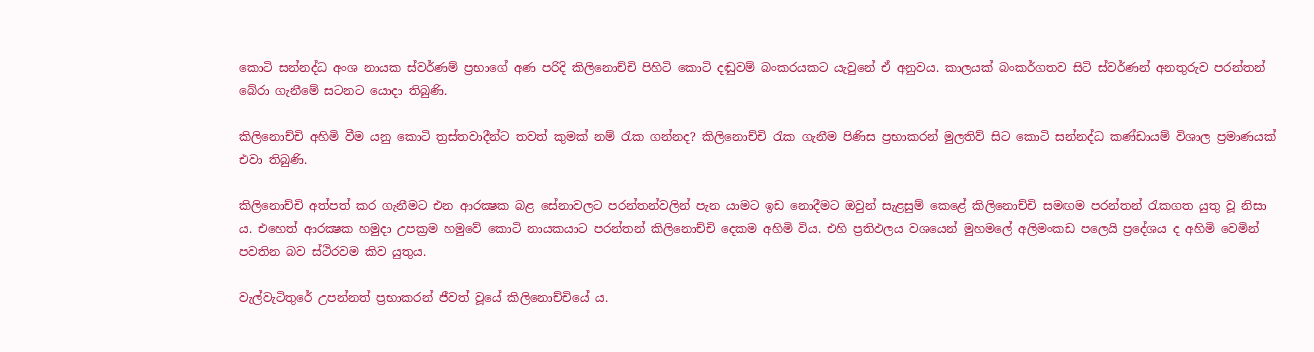කොටි සන්නද්ධ අංශ නායක ස්වර්ණම් ප්‍රභාගේ අණ පරිදි කිලිනොච්චි පිහිටි කොටි දඬුවම් බංකරයකට යැවුනේ ඒ අනුවය. කාලයක් බංකර්ගතව සිටි ස්වර්ණන් අනතුරුව පරන්තන් බේරා ගැනීමේ සටනට යොදා තිබුණි.

කිලිනොච්චි අහිමි වීම යනු කොටි ත්‍රස්තවාදීන්ට තවත් කුමක් නම් රැක ගන්නද? කිලිනොච්චි රැක ගැනීම පිණිස ප්‍රභාකරන් මුලතිව් සිට කොටි සන්නද්ධ කණ්ඩායම් විශාල ප්‍රමාණයක් එවා තිබුණි.

කිලිනොච්චි අත්පත් කර ගැනීමට එන ආරක්‍ෂක බළ සේනාවලට පරන්තන්වලින් පැන යාමට ඉඩ නොදීමට ඔවුන් සැළසුම් කෙළේ කිලිනොච්චි සමඟම පරන්තන් රැකගත යුතු වූ නිසා ය. එහෙත් ආරක්‍ෂක හමුදා උපක්‍රම හමුවේ කොටි නායකයාට පරන්තන් කිලිනොච්චි දෙකම අහිමි විය. එහි ප්‍රතිඵලය වශයෙන් මුහමලේ අලිමංකඩ පලෙයි ප්‍රදේශය ද අහිමි වෙමින් පවතින බව ස්ථිරවම කිව යුතුය.

වැල්වැටිතුරේ උපන්නත් ප්‍රභාකරන් ජීවත් වූයේ කිලිනොච්චියේ ය.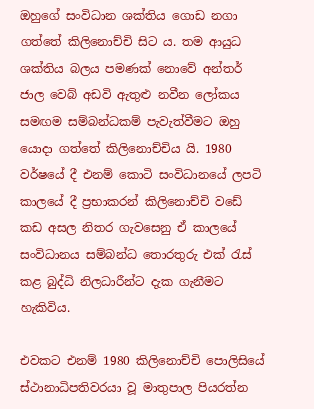ඔහුගේ සංවිධාන ශක්තිය ගොඩ නගා ගත්තේ කිලිනොච්චි සිට ය. තම ආයුධ ශක්තිය බලය පමණක් නොවේ අන්තර් ජාල වෙබ් අඩවි ඇතුළු නවීන ලෝකය සමඟම සම්බන්ධකම් පැවැත්වීමට ඔහු යොදා ගත්තේ කිලිනොච්චිය යි. 1980 වර්ෂයේ දී එනම් කොටි සංවිධානයේ ලපටි කාලයේ දී ප්‍රභාකරන් කිලිනොච්චි වඩේ කඩ අසල නිතර ගැවසෙනු ඒ කාලයේ සංවිධානය සම්බන්ධ තොරතුරු එක් රැස් කළ බුද්ධි නිලධාරීන්ට දැක ගැනීමට හැකිවිය.

එවකට එනම් 1980 කිලිනොච්චි පොලිසියේ ස්ථානාධිපතිවරයා වූ මාතුපාල පියරත්න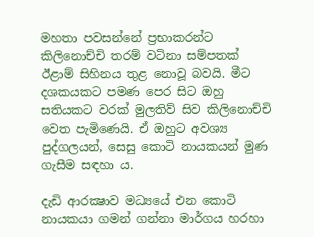මහතා පවසන්නේ ප්‍රභාකරන්ට කිලිනොච්චි තරම් වටිනා සම්පතක් ඊළාම් සිහිනය තුළ නොවූ බවයි. මීට දශකයකට පමණ පෙර සිට ඔහු සතියකට වරක් මුලතිව් සිව කිලිනොච්චි වෙත පැමිණෙයි. ඒ ඔහුට අවශ්‍ය පුද්ගලයන්, සෙසු කොටි නායකයන් මුණ ගැසීම සඳහා ය.

දැඩි ආරක්‍ෂාව මධ්‍යයේ එන කොටි නායකයා ගමන් ගන්නා මාර්ගය හරහා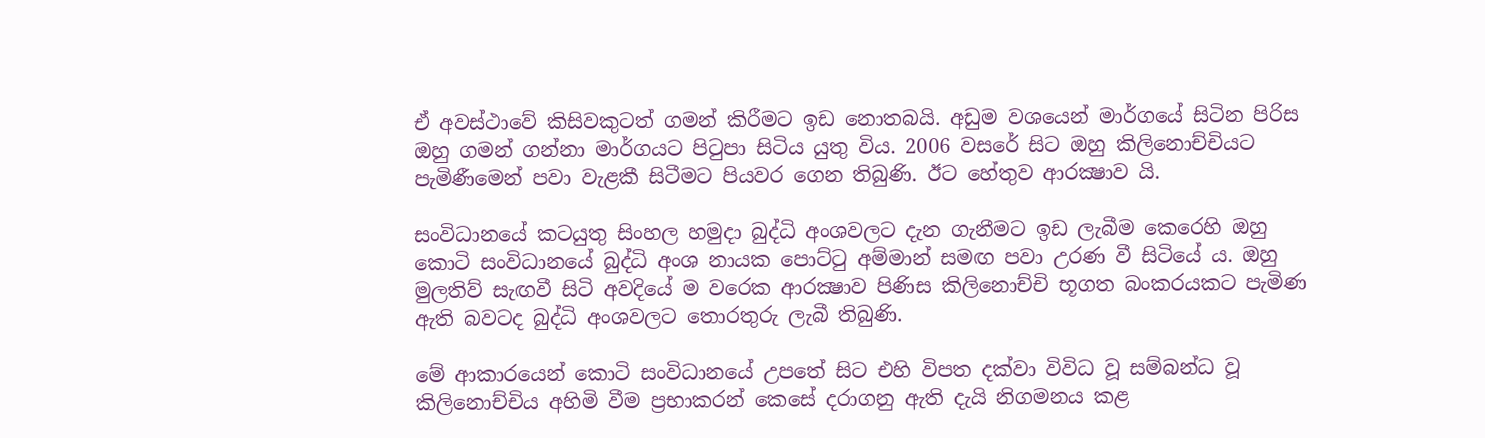ඒ අවස්ථාවේ කිසිවකුටත් ගමන් කිරීමට ඉඩ නොතබයි. අඩුම වශයෙන් මාර්ගයේ සිටින පිරිස ඔහු ගමන් ගන්නා මාර්ගයට පිටුපා සිටිය යුතු විය. 2006 වසරේ සිට ඔහු කිලිනොච්චියට පැමිණීමෙන් පවා වැළකී සිටීමට පියවර ගෙන තිබුණි. ඊට හේතුව ආරක්‍ෂාව යි.

සංවිධානයේ කටයුතු සිංහල හමුදා බුද්ධි අංශවලට දැන ගැනීමට ඉඩ ලැබීම කෙරෙහි ඔහු කොටි සංවිධානයේ බුද්ධි අංශ නායක පොට්ටු අම්මාන් සමඟ පවා උරණ වී සිටියේ ය. ඔහු මුලතිව් සැඟවී සිටි අවදියේ ම වරෙක ආරක්‍ෂාව පිණිස කිලිනොච්චි භූගත බංකරයකට පැමිණ ඇති බවටද බුද්ධි අංශවලට තොරතුරු ලැබී තිබුණි.

මේ ආකාරයෙන් කොටි සංවිධානයේ උපතේ සිට එහි විපත දක්වා විවිධ වූ සම්බන්ධ වූ කිලිනොච්චිය අහිමි වීම ප්‍රභාකරන් කෙසේ දරාගනු ඇති දැයි නිගමනය කළ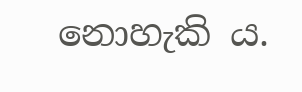නොහැකි ය.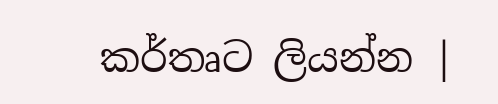කර්තෘට ලියන්න |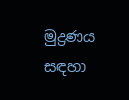මුද්‍රණය සඳහා